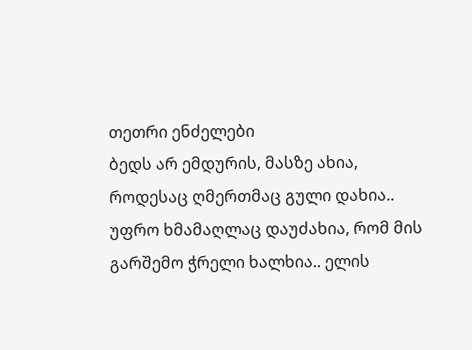თეთრი ენძელები
ბედს არ ემდურის, მასზე ახია, როდესაც ღმერთმაც გული დახია.. უფრო ხმამაღლაც დაუძახია, რომ მის გარშემო ჭრელი ხალხია.. ელის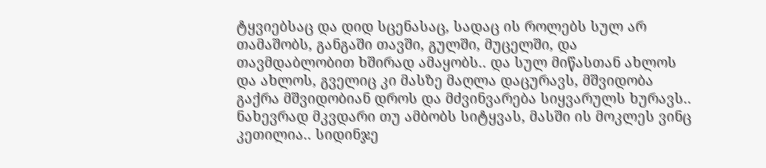ტყვიებსაც და დიდ სცენასაც, სადაც ის როლებს სულ არ თამაშობს, განგაში თავში, გულში, მუცელში, და თავმდაბლობით ხშირად ამაყობს.. და სულ მიწასთან ახლოს და ახლოს, გველიც კი მასზე მაღლა დაცურავს, მშვიდობა გაქრა მშვიდობიან დროს და მძვინვარება სიყვარულს ხურავს.. ნახევრად მკვდარი თუ ამბობს სიტყვას, მასში ის მოკლეს ვინც კეთილია.. სიდინჯე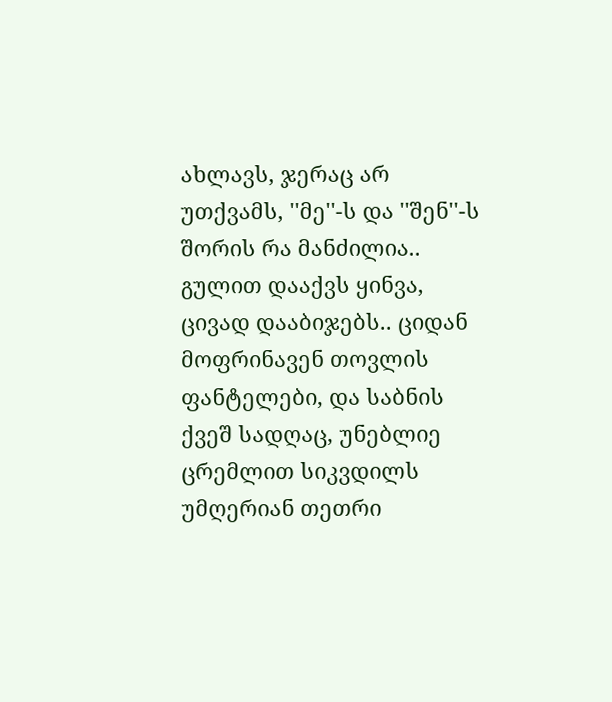ახლავს, ჯერაც არ უთქვამს, ''მე''-ს და ''შენ''-ს შორის რა მანძილია.. გულით დააქვს ყინვა, ცივად დააბიჯებს.. ციდან მოფრინავენ თოვლის ფანტელები, და საბნის ქვეშ სადღაც, უნებლიე ცრემლით სიკვდილს უმღერიან თეთრი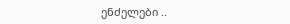ენძელები ..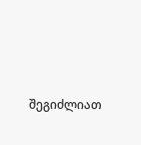შეგიძლიათ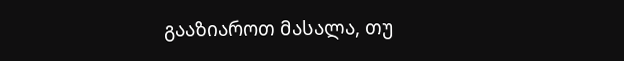გააზიაროთ მასალა, თუ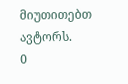მიუთითებთ ავტორს.
0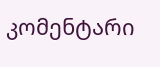კომენტარი